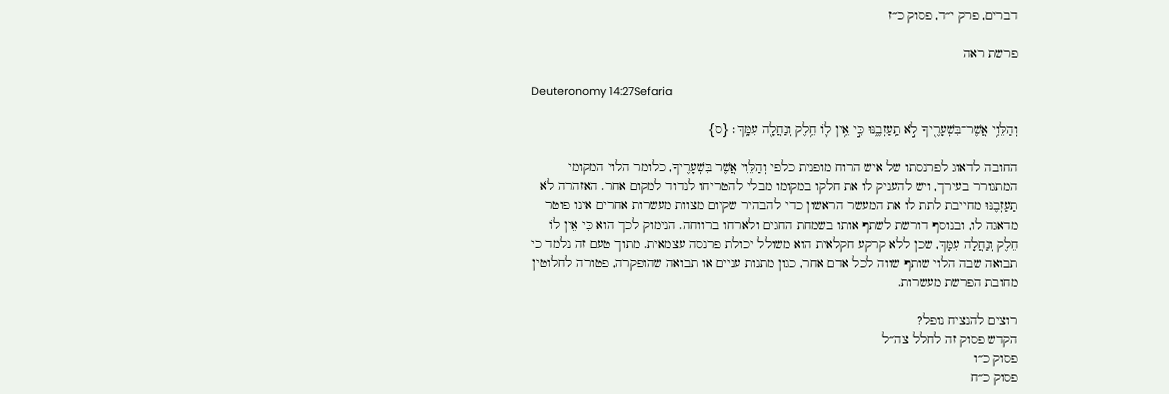דברים, פרק י״ד, פסוק כ״ז

פרשת ראה

Deuteronomy 14:27Sefaria

וְהַלֵּוִ֥י אֲשֶׁר־בִּשְׁעָרֶ֖יךָ לֹ֣א תַֽעַזְבֶ֑נּוּ כִּ֣י אֵ֥ין ל֛וֹ חֵ֥לֶק וְנַחֲלָ֖ה עִמָּֽךְ׃ {ס}

החובה לדאוג לפרנסתו של איש הרוח מופנית כלפי וְהַלֵּוִי אֲשֶׁר בִּשְׁעָרֶיךָ, כלומר הלוי המקומי המתגורר בעירך, ויש להעניק לו את חלקו במקומו מבלי להטריחו לנדוד למקום אחר. האזהרה לֹא תַעַזְבֶנּוּ מחייבת לתת לו את המעשר הראשון כדי להבהיר שקיום מצוות מעשרות אחרים אינו פוטר מדאגה לו, ובנוסף דורשת לשתף אותו בשמחת החגים ולארחו ברווחה. הנימוק לכך הוא כִּי אֵין לוֹ חֵלֶק וְנַחֲלָה עִמָּךְ, שכן ללא קרקע חקלאית הוא משולל יכולת פרנסה עצמאית. מתוך טעם זה נלמד כי תבואה שבה הלוי שותף שווה לכל אדם אחר, כגון מתנות עניים או תבואה שהופקרה, פטורה לחלוטין מחובת הפרשת מעשרות.

רוצים להנציח נופל?
הקדש פסוק זה לחלל צה״ל
פסוק כ״ו
פסוק כ״ח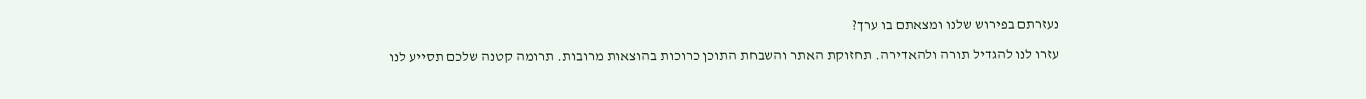נעזרתם בפירוש שלנו ומצאתם בו ערך?

עזרו לנו להגדיל תורה ולהאדירה. תחזוקת האתר והשבחת התוכן כרוכות בהוצאות מרובות. תרומה קטנה שלכם תסייע לנו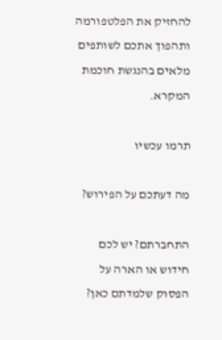להחזיק את הפלטפורמה ותהפוך אתכם לשותפים מלאים בהנגשת חוכמת המקרא.

תרמו עכשיו

מה דעתכם על הפירוש?

התחברתם? יש לכם חידוש או הארה על הפסוק שלמדתם כאן?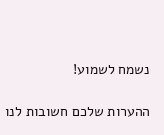נשמח לשמוע!

ההערות שלכם חשובות לנו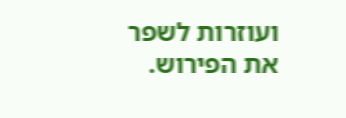ועוזרות לשפר את הפירוש.